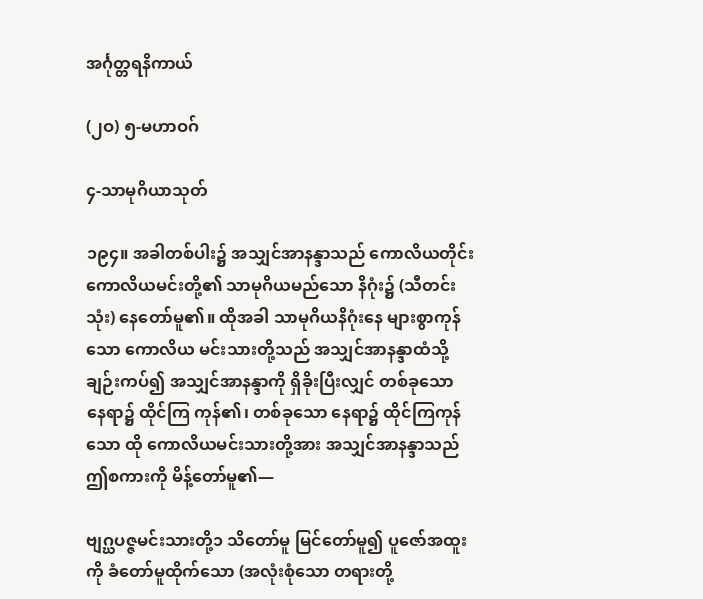အင်္ဂုတ္တရနိကာယ်

(၂ဝ) ၅-မဟာဝဂ်

၄-သာမုဂိယာသုတ်

၁၉၄။ အခါတစ်ပါး၌ အသျှင်အာနန္ဒာသည် ကောလိယတိုင်း ကောလိယမင်းတို့၏ သာမုဂိယမည်သော နိဂုံး၌ (သီတင်းသုံး) နေတော်မူ၏။ ထိုအခါ သာမုဂိယနိဂုံးနေ များစွာကုန်သော ကောလိယ မင်းသားတို့သည် အသျှင်အာနန္ဒာထံသို့ ချဉ်းကပ်၍ အသျှင်အာနန္ဒာကို ရှိခိုးပြီးလျှင် တစ်ခုသော နေရာ၌ ထိုင်ကြ ကုန်၏၊ တစ်ခုသော နေရာ၌ ထိုင်ကြကုန်သော ထို ကောလိယမင်းသားတို့အား အသျှင်အာနန္ဒာသည် ဤစကားကို မိန့်တော်မူ၏—

ဗျဂ္ဃပဇ္ဇမင်းသားတို့၁ သိတော်မူ မြင်တော်မူ၍ ပူဇော်အထူးကို ခံတော်မူထိုက်သော (အလုံးစုံသော တရားတို့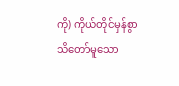ကို) ကိုယ်တိုင်မှန်စွာ သိတော်မူသော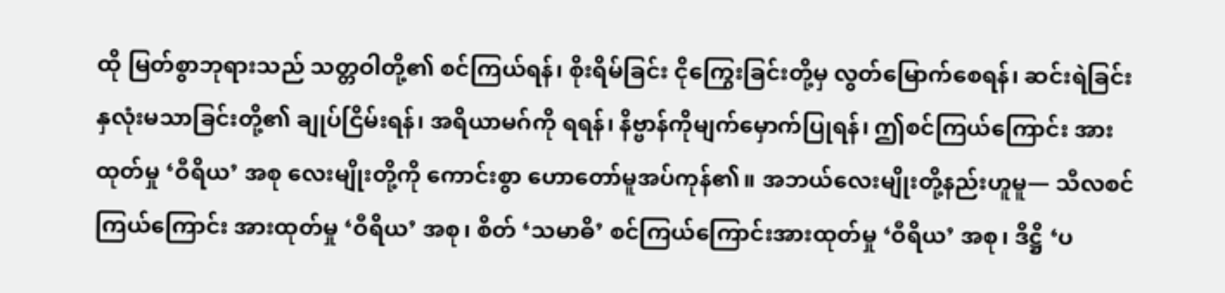ထို မြတ်စွာဘုရားသည် သတ္တဝါတို့၏ စင်ကြယ်ရန်၊ စိုးရိမ်ခြင်း ငိုကြွေးခြင်းတို့မှ လွတ်မြောက်စေရန်၊ ဆင်းရဲခြင်း နှလုံးမသာခြင်းတို့၏ ချုပ်ငြိမ်းရန်၊ အရိယာမဂ်ကို ရရန်၊ နိဗ္ဗာန်ကိုမျက်မှောက်ပြုရန်၊ ဤစင်ကြယ်ကြောင်း အားထုတ်မှု ‘ဝီရိယ’ အစု လေးမျိုးတို့ကို ကောင်းစွာ ဟောတော်မူအပ်ကုန်၏။ အဘယ်လေးမျိုးတို့နည်းဟူမူ— သီလစင်ကြယ်ကြောင်း အားထုတ်မှု ‘ဝီရိယ’ အစု၊ စိတ် ‘သမာဓိ’ စင်ကြယ်ကြောင်းအားထုတ်မှု ‘ဝီရိယ’ အစု၊ ဒိဋ္ဌိ ‘ပ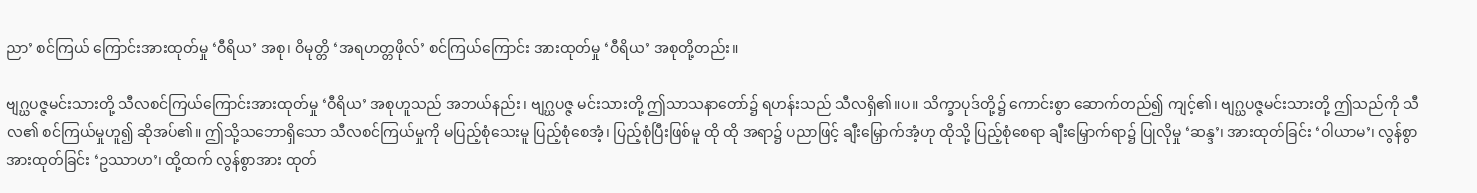ညာ’ စင်ကြယ် ကြောင်းအားထုတ်မှု ‘ဝီရိယ’ အစု၊ ဝိမုတ္တိ ‘အရဟတ္တဖိုလ်’ စင်ကြယ်ကြောင်း အားထုတ်မှု ‘ဝီရိယ’ အစုတို့တည်း။

ဗျဂ္ဃပဇ္ဇမင်းသားတို့ သီလစင်ကြယ်ကြောင်းအားထုတ်မှု ‘ဝီရိယ’ အစုဟူသည် အဘယ်နည်း၊ ဗျဂ္ဃပဇ္ဇ မင်းသားတို့ ဤသာသနာတော်၌ ရဟန်းသည် သီလရှိ၏။ပ။ သိက္ခာပုဒ်တို့၌ ကောင်းစွာ ဆောက်တည်၍ ကျင့်၏၊ ဗျဂ္ဃပဇ္ဇမင်းသားတို့ ဤသည်ကို သီလ၏ စင်ကြယ်မှုဟူ၍ ဆိုအပ်၏။ ဤသို့သဘောရှိသော သီလစင်ကြယ်မှုကို မပြည့်စုံသေးမူ ပြည့်စုံစေအံ့၊ ပြည့်စုံပြီးဖြစ်မူ ထို ထို အရာ၌ ပညာဖြင့် ချီးမြှောက်အံ့ဟု ထိုသို့ ပြည့်စုံစေရာ ချီးမြှောက်ရာ၌ ပြုလိုမှု ‘ဆန္ဒ’၊ အားထုတ်ခြင်း ‘ဝါယာမ’၊ လွန်စွာ အားထုတ်ခြင်း ‘ဥဿာဟ’၊ ထို့ထက် လွန်စွာအား ထုတ်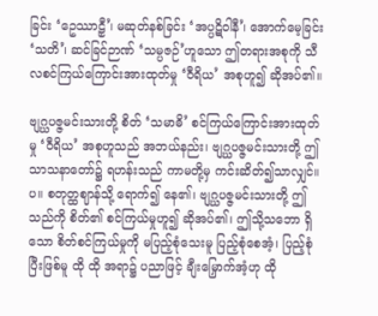ခြင်း ‘ဥေဿာဠှီ’၊ မဆုတ်နစ်ခြင်း ‘အပ္ပဋိဝါနီ’၊ အောက်မေ့ခြင်း ‘သတိ’၊ ဆင်ခြင်ဉာဏ် ‘သမ္ပဇဉ်’ဟူသော ဤတရားအစုကို သီလစင်ကြယ်ကြောင်းအားထုတ်မှု ‘ဝီရိယ’ အစုဟူ၍ ဆိုအပ်၏။

ဗျဂ္ဃပဇ္ဇမင်းသားတို့ စိတ် ‘သမာဓိ’ စင်ကြယ်ကြောင်းအားထုတ်မှု ‘ဝီရိယ’ အစုဟူသည် အဘယ်နည်း၊ ဗျဂ္ဃပဇ္ဇမင်းသားတို့ ဤသာသနာတော်၌ ရဟန်းသည် ကာမတို့မှ ကင်းဆိတ်၍သာလျှင်။ပ။ စတုတ္ထဈာန်သို့ ရောက်၍ နေ၏၊ ဗျဂ္ဃပဇ္ဇမင်းသားတို့ ဤသည်ကို စိတ်၏ စင်ကြယ်မှုဟူ၍ ဆိုအပ်၏၊ ဤသို့သဘော ရှိသော စိတ်စင်ကြယ်မှုကို မပြည့်စုံသေးမူ ပြည့်စုံစေအံ့၊ ပြည့်စုံပြီးဖြစ်မူ ထို ထို အရာ၌ ပညာဖြင့် ချီးမြှောက်အံ့ဟု ထို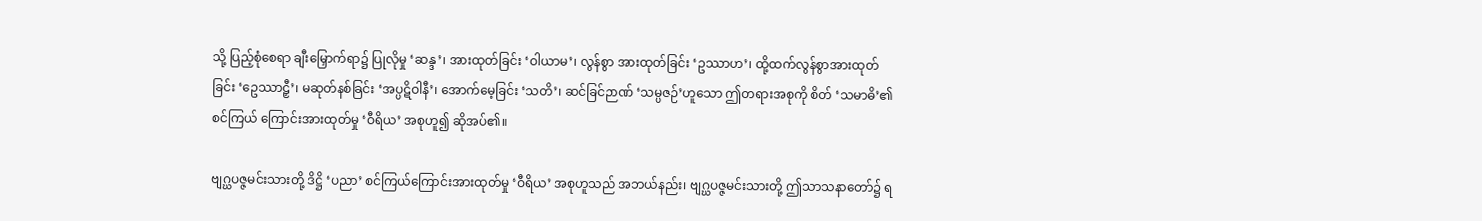သို့ ပြည့်စုံစေရာ ချီးမြှောက်ရာ၌ ပြုလိုမှု ‘ဆန္ဒ’၊ အားထုတ်ခြင်း ‘ဝါယာမ’၊ လွန်စွာ အားထုတ်ခြင်း ‘ဥဿာဟ’၊ ထို့ထက်လွန်စွာအားထုတ်ခြင်း ‘ဥေဿာဠှီ’၊ မဆုတ်နစ်ခြင်း ‘အပ္ပဋိဝါနီ’၊ အောက်မေ့ခြင်း ‘သတိ’၊ ဆင်ခြင်ဉာဏ် ‘သမ္ပဇဉ်’ဟူသော ဤတရားအစုကို စိတ် ‘သမာဓိ’၏ စင်ကြယ် ကြောင်းအားထုတ်မှု ‘ဝီရိယ’ အစုဟူ၍ ဆိုအပ်၏။

ဗျဂ္ဃပဇ္ဇမင်းသားတို့ ဒိဋ္ဌိ ‘ပညာ’ စင်ကြယ်ကြောင်းအားထုတ်မှု ‘ဝီရိယ’ အစုဟူသည် အဘယ်နည်း၊ ဗျဂ္ဃပဇ္ဇမင်းသားတို့ ဤသာသနာတော်၌ ရ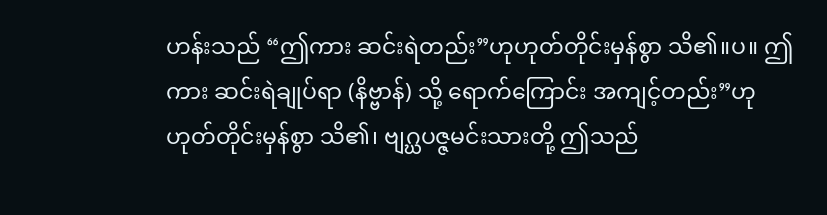ဟန်းသည် “ဤကား ဆင်းရဲတည်း”ဟုဟုတ်တိုင်းမှန်စွာ သိ၏။ပ။ ဤကား ဆင်းရဲချုပ်ရာ (နိဗ္ဗာန်) သို့ ရောက်ကြောင်း အကျင့်တည်း”ဟုဟုတ်တိုင်းမှန်စွာ သိ၏၊ ဗျဂ္ဃပဇ္ဇမင်းသားတို့ ဤသည်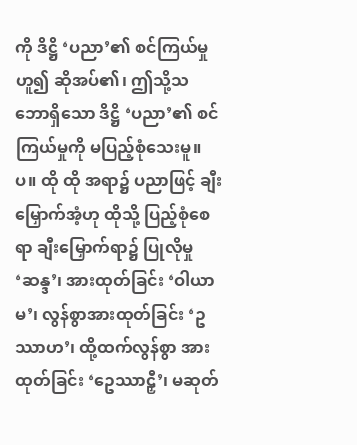ကို ဒိဋ္ဌိ ‘ပညာ’၏ စင်ကြယ်မှုဟူ၍ ဆိုအပ်၏၊ ဤသို့သဘောရှိသော ဒိဋ္ဌိ ‘ပညာ’၏ စင်ကြယ်မှုကို မပြည့်စုံသေးမူ။ပ။ ထို ထို အရာ၌ ပညာဖြင့် ချီးမြှောက်အံ့ဟု ထိုသို့ ပြည့်စုံစေရာ ချီးမြှောက်ရာ၌ ပြုလိုမှု ‘ဆန္ဒ’၊ အားထုတ်ခြင်း ‘ဝါယာမ’၊ လွန်စွာအားထုတ်ခြင်း ‘ဥဿာဟ’၊ ထို့ထက်လွန်စွာ အားထုတ်ခြင်း ‘ဥေဿာဠှီ’၊ မဆုတ်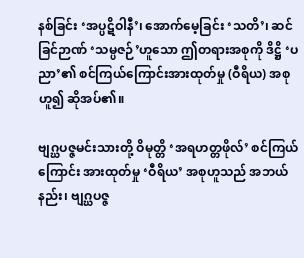နစ်ခြင်း ‘အပ္ပဋိဝါနီ’၊ အောက်မေ့ခြင်း ‘သတိ’၊ ဆင်ခြင်ဉာဏ် ‘သမ္ပဇဉ်’ဟူသော ဤတရားအစုကို ဒိဋ္ဌိ ‘ပညာ’၏ စင်ကြယ်ကြောင်းအားထုတ်မှု (ဝီရိယ) အစုဟူ၍ ဆိုအပ်၏။

ဗျဂ္ဃပဇ္ဇမင်းသားတို့ ဝိမုတ္တိ ‘အရဟတ္တဖိုလ်’ စင်ကြယ်ကြောင်း အားထုတ်မှု ‘ဝီရိယ’ အစုဟူသည် အဘယ်နည်း၊ ဗျဂ္ဃပဇ္ဇ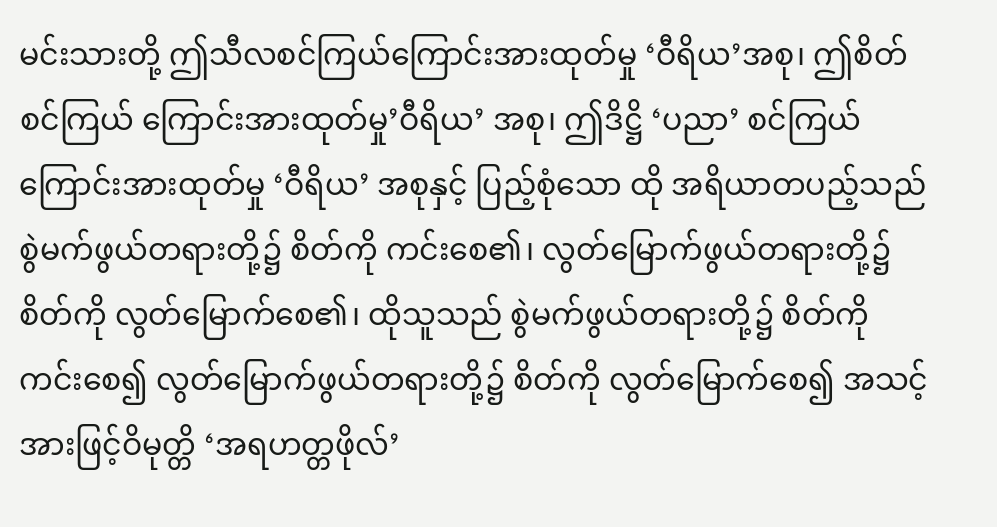မင်းသားတို့ ဤသီလစင်ကြယ်ကြောင်းအားထုတ်မှု ‘ဝီရိယ’အစု၊ ဤစိတ်စင်ကြယ် ကြောင်းအားထုတ်မှု’ဝီရိယ’ အစု၊ ဤဒိဋ္ဌိ ‘ပညာ’ စင်ကြယ်ကြောင်းအားထုတ်မှု ‘ဝီရိယ’ အစုနှင့် ပြည့်စုံသော ထို အရိယာတပည့်သည် စွဲမက်ဖွယ်တရားတို့၌ စိတ်ကို ကင်းစေ၏၊ လွတ်မြောက်ဖွယ်တရားတို့၌ စိတ်ကို လွတ်မြောက်စေ၏၊ ထိုသူသည် စွဲမက်ဖွယ်တရားတို့၌ စိတ်ကို ကင်းစေ၍ လွတ်မြောက်ဖွယ်တရားတို့၌ စိတ်ကို လွတ်မြောက်စေ၍ အသင့်အားဖြင့်ဝိမုတ္တိ ‘အရဟတ္တဖိုလ်’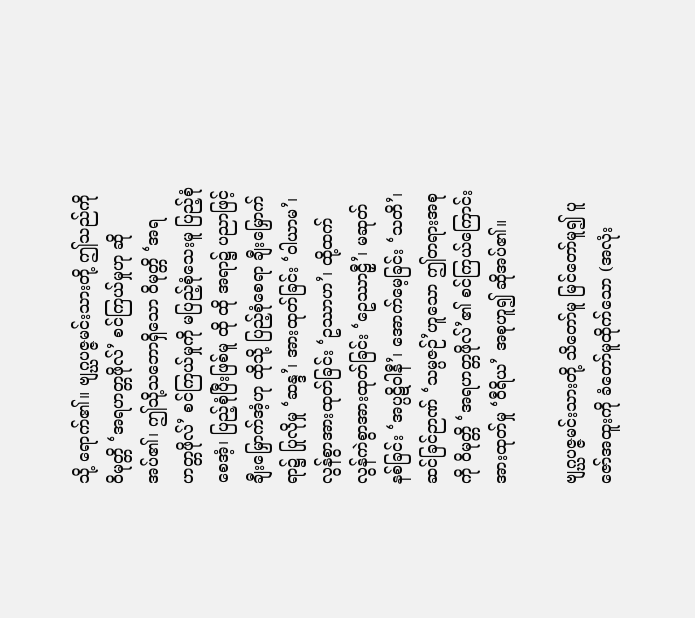သို့ ရောက်၏။ ဗျဂ္ဃပဇ္ဇမင်းသားတို့ ဤသည်ကို ဝိမုတ္တိ ‘အရဟတ္တဖိုလ်’ စင်ကြယ်မှုဟု ဆိုအပ်၏၊ ဤသို့သဘောရှိသော ဝိမုတ္တိ ‘အရဟတ္တဖိုလ်’ စင်ကြယ်မှုကို မပြည့်စုံသေးမူ ပြည့်စုံစေအံ့၊ ပြည့်စုံပြီးဖြစ်မူ ထို ထို အရာ၌ ပညာဖြင့် ချီးမြှောက်အံ့ဟု ထိုသို့ ပြည့်စုံစေရာ ချီးမြှောက်ရာ၌ ပြုလိုမှု ‘ဆန္ဒ’၊ အားထုတ်ခြင်း ‘ဝါယာမ’၊ လွန်စွာအားထုတ်ခြင်း ‘ဥဿာဟ’၊ ထို့ထက် လွန်ကဲစွာအားထုတ်ခြင်း ‘ဥေဿာဠှီ’၊ မဆုတ်နစ်ခြင်း ‘အပ္ပဋိဝါနီ’၊ အောက်မေ့ခြင်း ‘သတိ’၊ ဆင်ခြင်ဉာဏ် ‘သမ္ပဇဉ်’ဟူသော ဤတရားအစုကို ဝိမုတ္တိ ‘အရဟတ္တဖိုလ်’၏ စင်ကြယ်ကြောင်း အားထုတ်မှု ‘ဝီရိယ’ အစုဟူ၍ ဆိုအပ်၏။

ဗျဂ္ဃပဇ္ဇမင်းသားတို့ သိတော်မူ မြင်တော်မူ၍ ပူဇော်အထူးကို ခံတော်မူထိုက်သော (အလုံး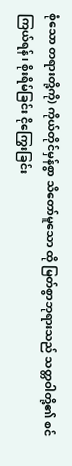စုံသော တရားတို့ကို) ကိုယ်တိုင်မှန်စွာ သိတော်မူသော ထို မြတ်စွာဘုရားသည် သတ္တဝါတို့၏ စင်ကြယ်ရန်၊ စိုးရိမ်ခြင်း ငိုကြွေးခြင်း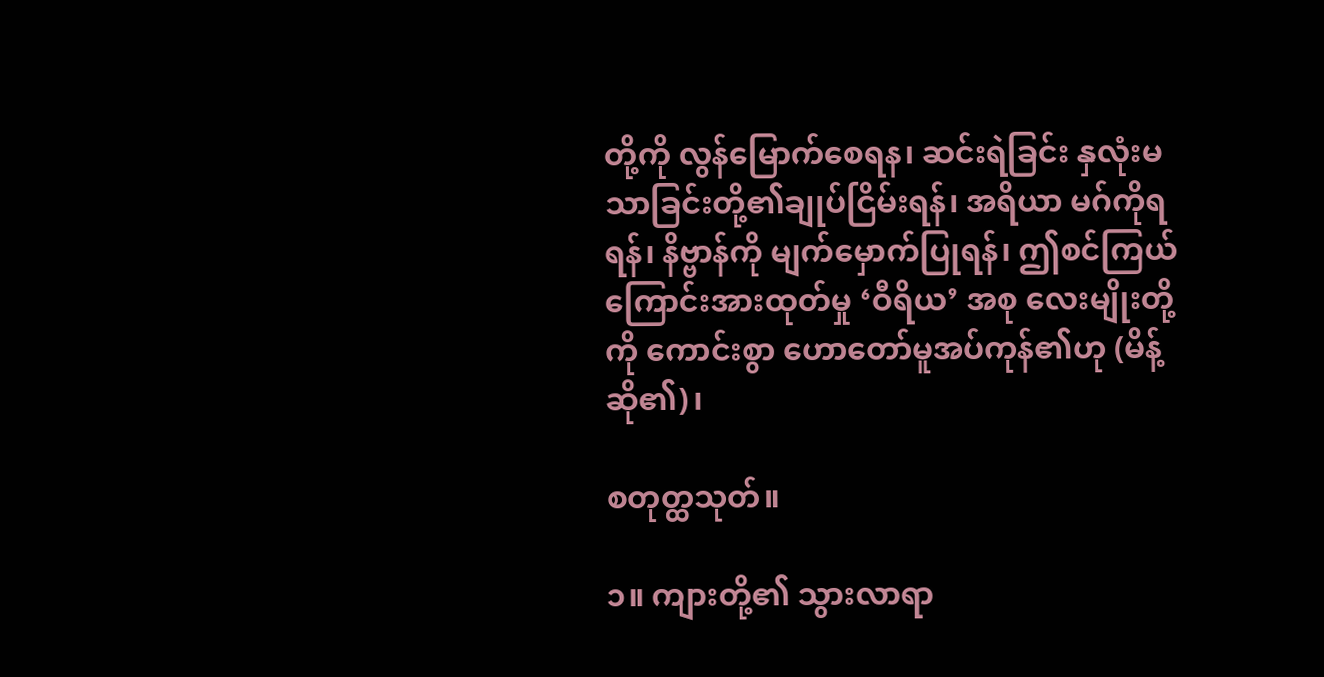တို့ကို လွန်မြောက်စေရန၊ ဆင်းရဲခြင်း နှလုံးမသာခြင်းတို့၏ချုပ်ငြိမ်းရန်၊ အရိယာ မဂ်ကိုရရန်၊ နိဗ္ဗာန်ကို မျက်မှောက်ပြုရန်၊ ဤစင်ကြယ်ကြောင်းအားထုတ်မှု ‘ဝီရိယ’ အစု လေးမျိုးတို့ကို ကောင်းစွာ ဟောတော်မူအပ်ကုန်၏ဟု (မိန့်ဆို၏)၊

စတုတ္ထသုတ်။

၁။ ကျားတို့၏ သွားလာရာ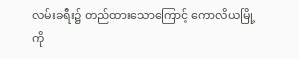လမ်းခရီး၌ တည်ထားသောကြောင့် ကောလိယမြို့ကို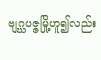ဗျဂ္ဃပဇ္ဇမြို့ဟူ၍လည်း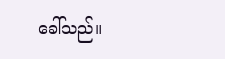ခေါ်သည်။